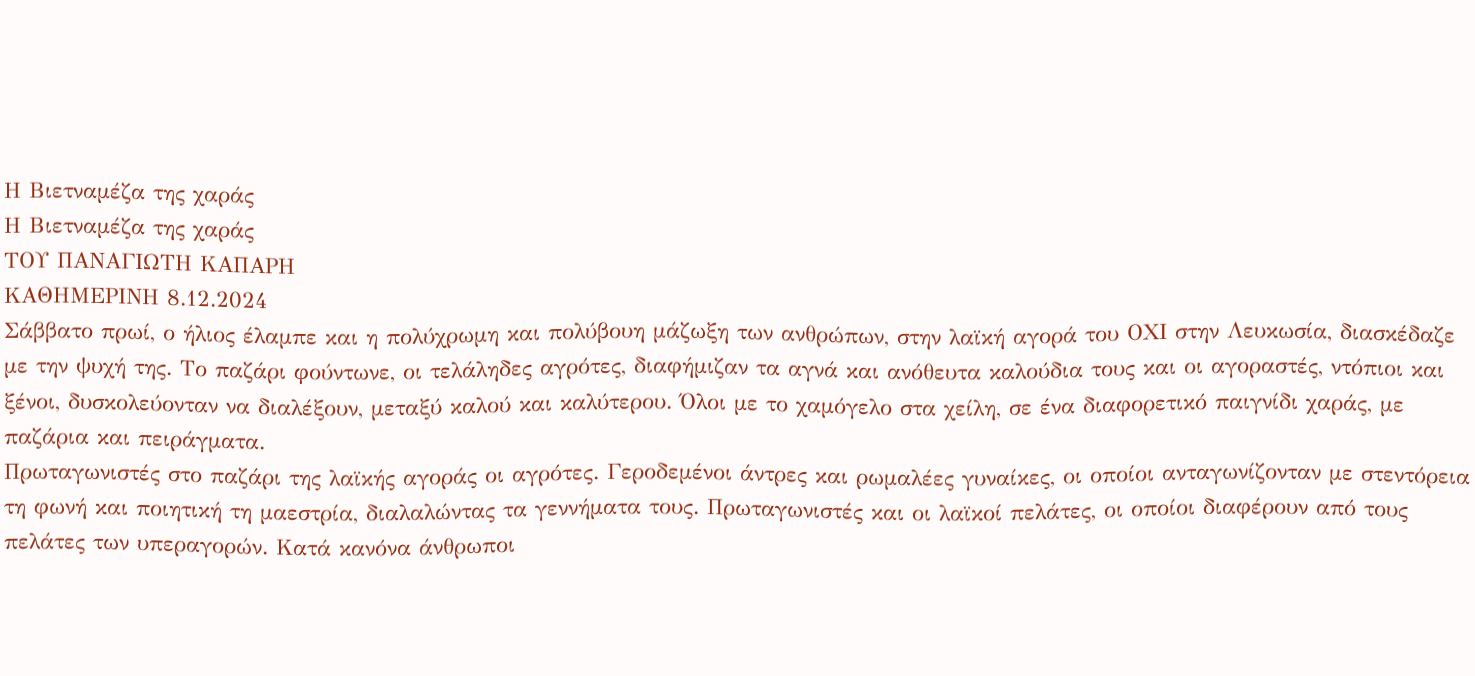Η Βιετναμέζα της χαράς
Η Βιετναμέζα της χαράς
ΤΟΥ ΠΑΝΑΓΙΩΤΗ ΚΑΠΑΡΗ
ΚΑΘΗΜΕΡΙΝΗ 8.12.2024
Σάββατο πρωί, ο ήλιος έλαμπε και η πολύχρωμη και πολύβουη μάζωξη των ανθρώπων, στην λαϊκή αγορά του ΟΧΙ στην Λευκωσία, διασκέδαζε με την ψυχή της. Το παζάρι φούντωνε, οι τελάληδες αγρότες, διαφήμιζαν τα αγνά και ανόθευτα καλούδια τους και οι αγοραστές, ντόπιοι και ξένοι, δυσκολεύονταν να διαλέξουν, μεταξύ καλού και καλύτερου. Όλοι με το χαμόγελο στα χείλη, σε ένα διαφορετικό παιγνίδι χαράς, με παζάρια και πειράγματα.
Πρωταγωνιστές στο παζάρι της λαϊκής αγοράς οι αγρότες. Γεροδεμένοι άντρες και ρωμαλέες γυναίκες, οι οποίοι ανταγωνίζονταν με στεντόρεια τη φωνή και ποιητική τη μαεστρία, διαλαλώντας τα γεννήματα τους. Πρωταγωνιστές και οι λαϊκοί πελάτες, οι οποίοι διαφέρουν από τους πελάτες των υπεραγορών. Κατά κανόνα άνθρωποι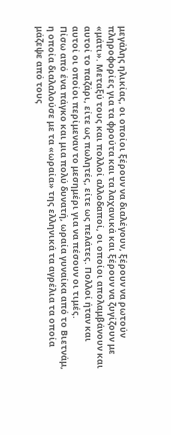μεγάλης ηλικίας, οι οποίοι ξέρουν να διαλέγουν, ξέρουν να ρωτούν πληροφορίες για τα φρούτα και τα λαχανικά και ξέρουν να ζυγίζουν με «μάτι». Μεταξύ τους και πολλοί αλλοδαποί, οι οποίοι απολαμβάνουν και αυτοί το παζάρι, είτε ως πωλητές, είτε ως πελάτες. Πολλοί ήταν και αυτοί οι οποίοι περίμεναν το μεσημέρι για να πέσουν οι τιμές.
Πίσω από ένα πάγκο και μια πολύ δυνατή, ωραία γυναίκα από το Βιετνάμ, η οποία διαλαλούσε με τα «ωραία» της ελληνικά τα αγρέλια τα οποία μάζεψε από τους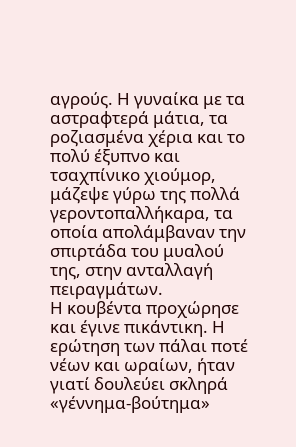αγρούς. Η γυναίκα με τα αστραφτερά μάτια, τα ροζιασμένα χέρια και το πολύ έξυπνο και τσαχπίνικο χιούμορ, μάζεψε γύρω της πολλά γεροντοπαλλήκαρα, τα οποία απολάμβαναν την σπιρτάδα του μυαλού της, στην ανταλλαγή πειραγμάτων.
Η κουβέντα προχώρησε και έγινε πικάντικη. Η ερώτηση των πάλαι ποτέ νέων και ωραίων, ήταν γιατί δουλεύει σκληρά «γέννημα-βούτημα»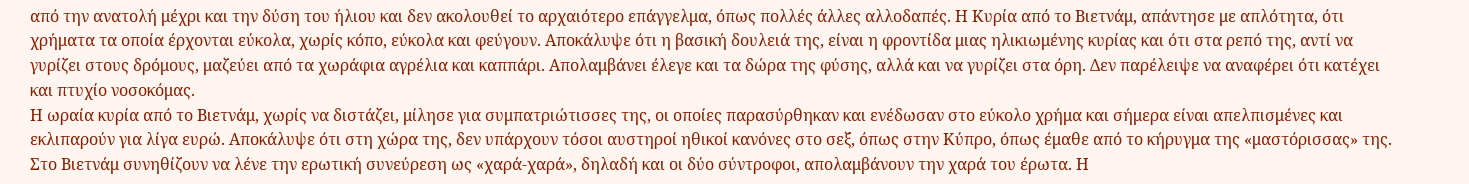από την ανατολή μέχρι και την δύση του ήλιου και δεν ακολουθεί το αρχαιότερο επάγγελμα, όπως πολλές άλλες αλλοδαπές. Η Κυρία από το Βιετνάμ, απάντησε με απλότητα, ότι χρήματα τα οποία έρχονται εύκολα, χωρίς κόπο, εύκολα και φεύγουν. Αποκάλυψε ότι η βασική δουλειά της, είναι η φροντίδα μιας ηλικιωμένης κυρίας και ότι στα ρεπό της, αντί να γυρίζει στους δρόμους, μαζεύει από τα χωράφια αγρέλια και καππάρι. Απολαμβάνει έλεγε και τα δώρα της φύσης, αλλά και να γυρίζει στα όρη. Δεν παρέλειψε να αναφέρει ότι κατέχει και πτυχίο νοσοκόμας.
Η ωραία κυρία από το Βιετνάμ, χωρίς να διστάζει, μίλησε για συμπατριώτισσες της, οι οποίες παρασύρθηκαν και ενέδωσαν στο εύκολο χρήμα και σήμερα είναι απελπισμένες και εκλιπαρούν για λίγα ευρώ. Αποκάλυψε ότι στη χώρα της, δεν υπάρχουν τόσοι αυστηροί ηθικοί κανόνες στο σεξ, όπως στην Κύπρο, όπως έμαθε από το κήρυγμα της «μαστόρισσας» της. Στο Βιετνάμ συνηθίζουν να λένε την ερωτική συνεύρεση ως «χαρά-χαρά», δηλαδή και οι δύο σύντροφοι, απολαμβάνουν την χαρά του έρωτα. Η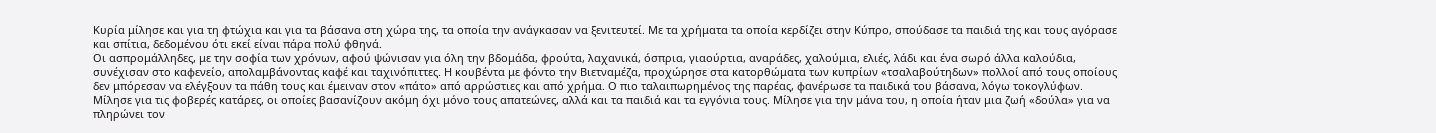Κυρία μίλησε και για τη φτώχια και για τα βάσανα στη χώρα της, τα οποία την ανάγκασαν να ξενιτευτεί. Με τα χρήματα τα οποία κερδίζει στην Κύπρο, σπούδασε τα παιδιά της και τους αγόρασε και σπίτια, δεδομένου ότι εκεί είναι πάρα πολύ φθηνά.
Οι ασπρομάλληδες, με την σοφία των χρόνων, αφού ψώνισαν για όλη την βδομάδα, φρούτα, λαχανικά, όσπρια, γιαούρτια, αναράδες, χαλούμια, ελιές, λάδι και ένα σωρό άλλα καλούδια, συνέχισαν στο καφενείο, απολαμβάνοντας καφέ και ταχινόπιττες. Η κουβέντα με φόντο την Βιετναμέζα, προχώρησε στα κατορθώματα των κυπρίων «τσαλαβούτηδων» πολλοί από τους οποίους δεν μπόρεσαν να ελέγξουν τα πάθη τους και έμειναν στον «πάτο» από αρρώστιες και από χρήμα. Ο πιο ταλαιπωρημένος της παρέας, φανέρωσε τα παιδικά του βάσανα, λόγω τοκογλύφων. Μίλησε για τις φοβερές κατάρες, οι οποίες βασανίζουν ακόμη όχι μόνο τους απατεώνες, αλλά και τα παιδιά και τα εγγόνια τους. Μίλησε για την μάνα του, η οποία ήταν μια ζωή «δούλα» για να πληρώνει τον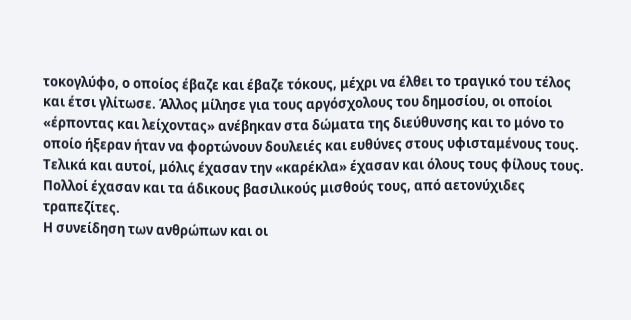τοκογλύφο, ο οποίος έβαζε και έβαζε τόκους, μέχρι να έλθει το τραγικό του τέλος και έτσι γλίτωσε. Άλλος μίλησε για τους αργόσχολους του δημοσίου, οι οποίοι «έρποντας και λείχοντας» ανέβηκαν στα δώματα της διεύθυνσης και το μόνο το οποίο ήξεραν ήταν να φορτώνουν δουλειές και ευθύνες στους υφισταμένους τους. Τελικά και αυτοί, μόλις έχασαν την «καρέκλα» έχασαν και όλους τους φίλους τους. Πολλοί έχασαν και τα άδικους βασιλικούς μισθούς τους, από αετονύχιδες τραπεζίτες.
Η συνείδηση των ανθρώπων και οι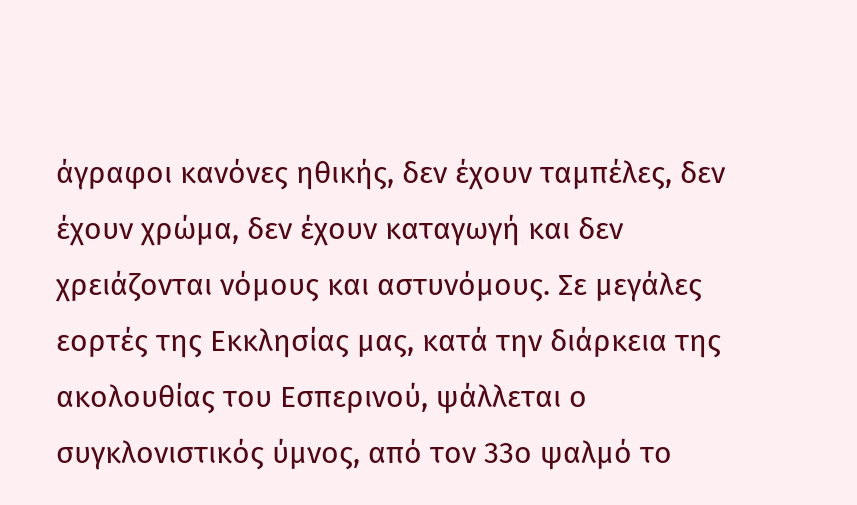άγραφοι κανόνες ηθικής, δεν έχουν ταμπέλες, δεν έχουν χρώμα, δεν έχουν καταγωγή και δεν χρειάζονται νόμους και αστυνόμους. Σε μεγάλες εορτές της Εκκλησίας μας, κατά την διάρκεια της ακολουθίας του Εσπερινού, ψάλλεται ο συγκλονιστικός ύμνος, από τον 33ο ψαλμό το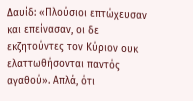Δαυίδ: «Πλούσιοι επτώχευσαν και επείνασαν, οι δε εκζητούντες τον Κύριον ουκ ελαττωθήσονται παντός αγαθού». Απλά, ότι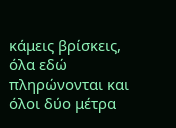κάμεις βρίσκεις, όλα εδώ πληρώνονται και όλοι δύο μέτρα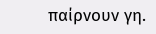παίρνουν γη.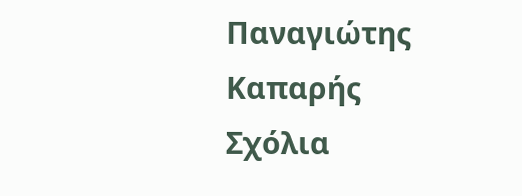Παναγιώτης Καπαρής
Σχόλια